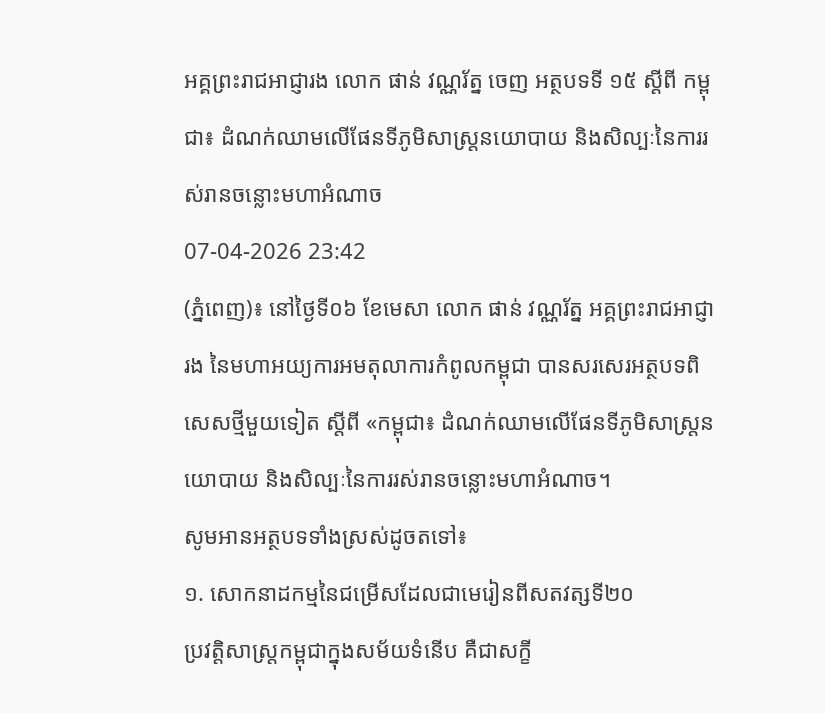អគ្គព្រះរាជអាជ្ញារង លោក ផាន់ វណ្ណរ័ត្ន ចេញ អត្ថបទទី ១៥ ស្តីពី កម្ពុជា៖ ដំណក់ឈាមលើផែនទីភូមិសាស្ត្រនយោបាយ និងសិល្បៈនៃការរស់រានចន្លោះមហាអំណាច
07-04-2026 23:42
(ភ្នំពេញ)៖ នៅថ្ងៃទី០៦ ខែមេសា លោក ផាន់ វណ្ណរ័ត្ន អគ្គព្រះរាជអាជ្ញារង នៃមហាអយ្យការអមតុលាការកំពូលកម្ពុជា បានសរសេរអត្ថបទពិសេសថ្មីមួយទៀត ស្តីពី «កម្ពុជា៖ ដំណក់ឈាមលើផែនទីភូមិសាស្ត្រនយោបាយ និងសិល្បៈនៃការរស់រានចន្លោះមហាអំណាច។
សូមអានអត្ថបទទាំងស្រស់ដូចតទៅ៖
១. សោកនាដកម្មនៃជម្រើសដែលជាមេរៀនពីសតវត្សទី២០
ប្រវត្តិសាស្ត្រកម្ពុជាក្នុងសម័យទំនើប គឺជាសក្ខី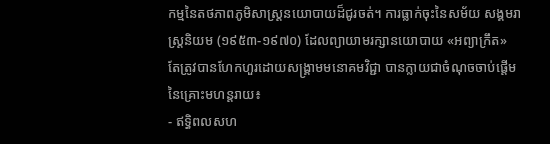កម្មនៃតថភាពភូមិសាស្ត្រនយោបាយដ៏ជូរចត់។ ការធ្លាក់ចុះនៃសម័យ សង្គមរាស្ត្រនិយម (១៩៥៣-១៩៧០) ដែលព្យាយាមរក្សានយោបាយ «អព្យាក្រឹត» តែត្រូវបានហែកហួរដោយសង្គ្រាមមនោគមវិជ្ជា បានក្លាយជាចំណុចចាប់ផ្តើមនៃគ្រោះមហន្តរាយ៖
- ឥទ្ធិពលសហ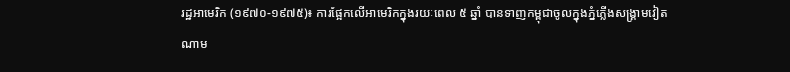រដ្ឋអាមេរិក (១៩៧០-១៩៧៥)៖ ការផ្អែកលើអាមេរិកក្នុងរយៈពេល ៥ ឆ្នាំ បានទាញកម្ពុជាចូលក្នុងភ្នំភ្លើងសង្គ្រាមវៀតណាម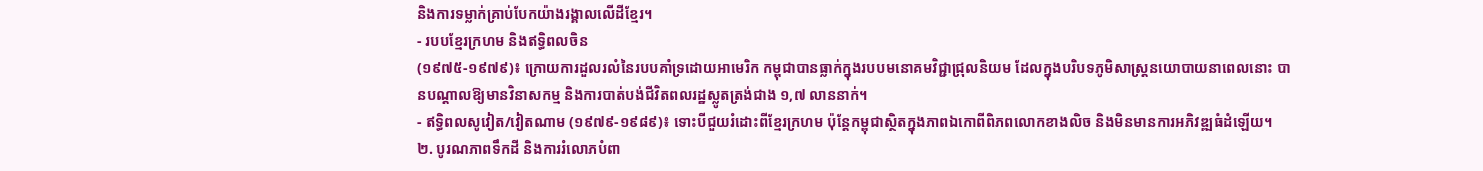និងការទម្លាក់គ្រាប់បែកយ៉ាងរង្គាលលើដីខ្មែរ។
- របបខ្មែរក្រហម និងឥទ្ធិពលចិន
(១៩៧៥-១៩៧៩)៖ ក្រោយការដួលរលំនៃរបបគាំទ្រដោយអាមេរិក កម្ពុជាបានធ្លាក់ក្នុងរបបមនោគមវិជ្ជាជ្រុលនិយម ដែលក្នុងបរិបទភូមិសាស្ត្រនយោបាយនាពេលនោះ បានបណ្តាលឱ្យមានវិនាសកម្ម និងការបាត់បង់ជីវិតពលរដ្ឋស្លូតត្រង់ជាង ១,៧ លាននាក់។
- ឥទ្ធិពលសូវៀត/វៀតណាម (១៩៧៩-១៩៨៩)៖ ទោះបីជួយរំដោះពីខ្មែរក្រហម ប៉ុន្តែកម្ពុជាស្ថិតក្នុងភាពឯកោពីពិភពលោកខាងលិច និងមិនមានការអភិវឌ្ឍធំដំឡើយ។
២. បូរណភាពទឹកដី និងការរំលោភបំពា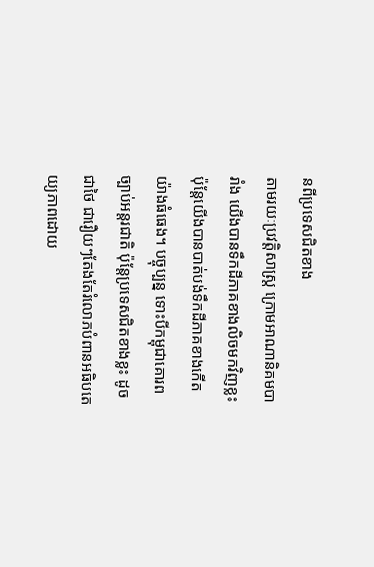នពីប្រទេសជិតខាង
តាមរយៈប្រវត្តិសាស្ត្រ ក្រោមអាណានិគមបារាំង យើងបានទឹកដីភាគខាងលិចមកវិញខ្លះ ប៉ុន្តែយើងបានបាត់បង់ទឹកដីភាគខាងកើតយ៉ាងធំធេង។ បច្ចុប្បន្ន ទោះបីកម្ពុជាគោរពច្បាប់អន្តរជាតិ ប៉ុន្តែប្រទេសជិតខាងខ្លះ ដូចជាថៃ ជារឿយៗតែងតែរំលោភបំពានអធិបតេយ្យភាពដោយ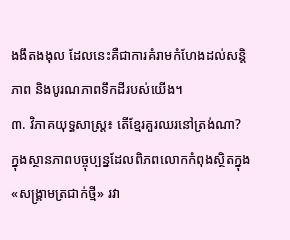ងងឹតងងុល ដែលនេះគឺជាការគំរាមកំហែងដល់សន្តិភាព និងបូរណភាពទឹកដីរបស់យើង។
៣. វិភាគយុទ្ធសាស្ត្រ៖ តើខ្មែរគួរឈរនៅត្រង់ណា?
ក្នុងស្ថានភាពបច្ចុប្បន្នដែលពិភពលោកកំពុងស្ថិតក្នុង «សង្គ្រាមត្រជាក់ថ្មី» រវា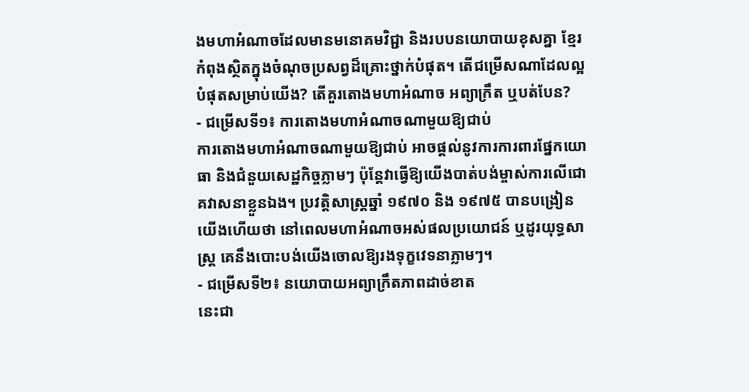ងមហាអំណាចដែលមានមនោគមវិជ្ជា និងរបបនយោបាយខុសគ្នា ខ្មែរកំពុងស្ថិតក្នុងចំណុចប្រសព្វដ៏គ្រោះថ្នាក់បំផុត។ តើជម្រើសណាដែលល្អបំផុតសម្រាប់យើង? តើគួរតោងមហាអំណាច អព្យាក្រឹត ឬបត់បែន?
- ជម្រើសទី១៖ ការតោងមហាអំណាចណាមួយឱ្យជាប់
ការតោងមហាអំណាចណាមួយឱ្យជាប់ អាចផ្តល់នូវការការពារផ្នែកយោធា និងជំនួយសេដ្ឋកិច្ចភ្លាមៗ ប៉ុន្តែវាធ្វើឱ្យយើងបាត់បង់ម្ចាស់ការលើជោគវាសនាខ្លួនឯង។ ប្រវត្តិសាស្ត្រឆ្នាំ ១៩៧០ និង ១៩៧៥ បានបង្រៀនយើងហើយថា នៅពេលមហាអំណាចអស់ផលប្រយោជន៍ ឬដូរយុទ្ធសាស្ត្រ គេនឹងបោះបង់យើងចោលឱ្យរងទុក្ខវេទនាភ្លាមៗ។
- ជម្រើសទី២៖ នយោបាយអព្យាក្រឹតភាពដាច់ខាត
នេះជា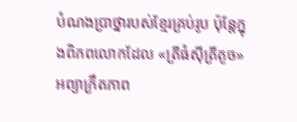បំណងប្រាថ្នារបស់ខ្មែរគ្រប់រូប ប៉ុន្តែក្នុងពិភពលោកដែល «ត្រីធំស៊ីត្រីតូច» អព្យាក្រឹតភាព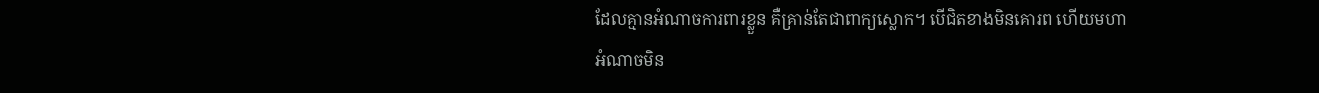ដែលគ្មានអំណាចការពារខ្លួន គឺគ្រាន់តែជាពាក្យស្លោក។ បើជិតខាងមិនគោរព ហើយមហាអំណាចមិន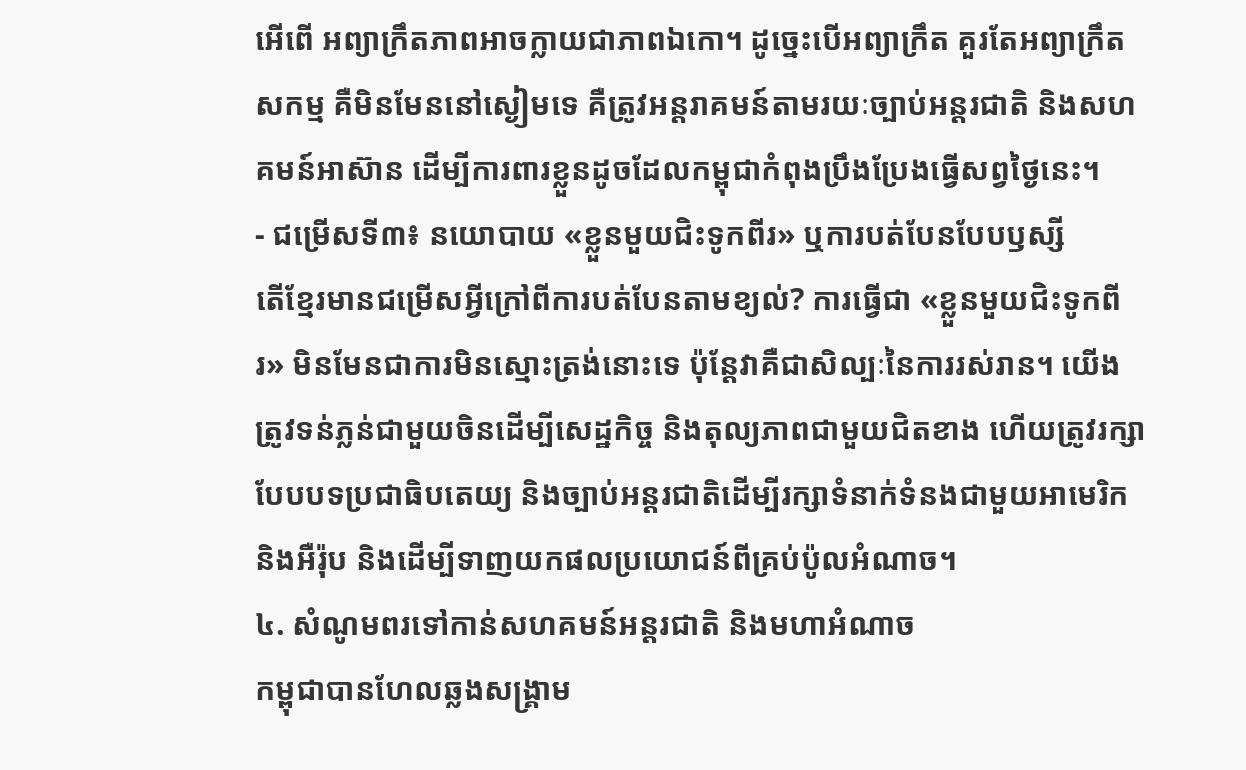អើពើ អព្យាក្រឹតភាពអាចក្លាយជាភាពឯកោ។ ដូច្នេះបើអព្យាក្រឹត គួរតែអព្យាក្រឹតសកម្ម គឺមិនមែននៅស្ងៀមទេ គឺត្រូវអន្តរាគមន៍តាមរយៈច្បាប់អន្តរជាតិ និងសហគមន៍អាស៊ាន ដើម្បីការពារខ្លួនដូចដែលកម្ពុជាកំពុងប្រឹងប្រែងធ្វើសព្វថ្ងៃនេះ។
- ជម្រើសទី៣៖ នយោបាយ «ខ្លួនមួយជិះទូកពីរ» ឬការបត់បែនបែបឫស្សី
តើខ្មែរមានជម្រើសអ្វីក្រៅពីការបត់បែនតាមខ្យល់? ការធ្វើជា «ខ្លួនមួយជិះទូកពីរ» មិនមែនជាការមិនស្មោះត្រង់នោះទេ ប៉ុន្តែវាគឺជាសិល្បៈនៃការរស់រាន។ យើងត្រូវទន់ភ្លន់ជាមួយចិនដើម្បីសេដ្ឋកិច្ច និងតុល្យភាពជាមួយជិតខាង ហើយត្រូវរក្សាបែបបទប្រជាធិបតេយ្យ និងច្បាប់អន្តរជាតិដើម្បីរក្សាទំនាក់ទំនងជាមួយអាមេរិក និងអឺរ៉ុប និងដើម្បីទាញយកផលប្រយោជន៍ពីគ្រប់ប៉ូលអំណាច។
៤. សំណូមពរទៅកាន់សហគមន៍អន្តរជាតិ និងមហាអំណាច
កម្ពុជាបានហែលឆ្លងសង្គ្រាម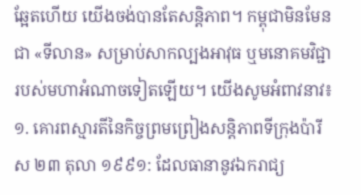ឆ្អែតហើយ យើងចង់បានតែសន្តិភាព។ កម្ពុជាមិនមែនជា «ទីលាន» សម្រាប់សាកល្បងអាវុធ ឬមនោគមវិជ្ជារបស់មហាអំណាចទៀតឡើយ។ យើងសូមអំពាវនាវ៖
១. គោរពស្មារតីនៃកិច្ចព្រមព្រៀងសន្តិភាពទីក្រុងប៉ារីស ២៣ តុលា ១៩៩១: ដែលធានានូវឯករាជ្យ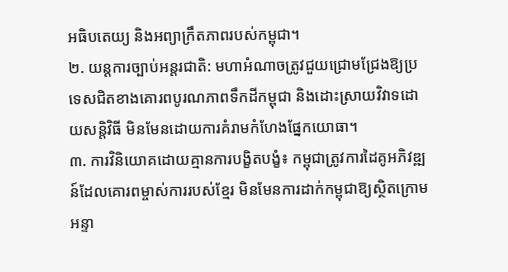អធិបតេយ្យ និងអព្យាក្រឹតភាពរបស់កម្ពុជា។
២. យន្តការច្បាប់អន្តរជាតិ: មហាអំណាចត្រូវជួយជ្រោមជ្រែងឱ្យប្រទេសជិតខាងគោរពបូរណភាពទឹកដីកម្ពុជា និងដោះស្រាយវិវាទដោយសន្តិវិធី មិនមែនដោយការគំរាមកំហែងផ្នែកយោធា។
៣. ការវិនិយោគដោយគ្មានការបង្ខិតបង្ខំ៖ កម្ពុជាត្រូវការដៃគូអភិវឌ្ឍន៍ដែលគោរពម្ចាស់ការរបស់ខ្មែរ មិនមែនការដាក់កម្ពុជាឱ្យស្ថិតក្រោមអន្ទា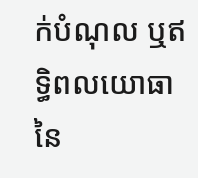ក់បំណុល ឬឥទ្ធិពលយោធានៃ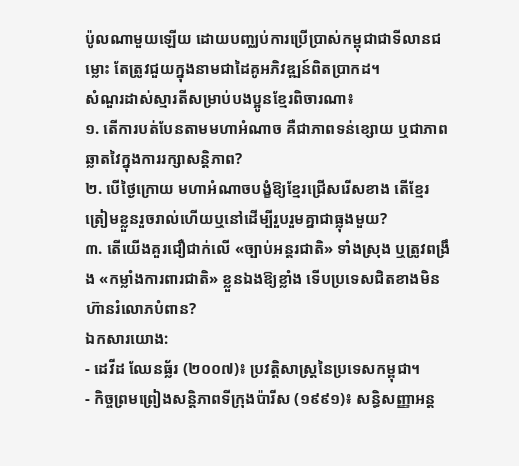ប៉ូលណាមួយឡើយ ដោយបញ្ឈប់ការប្រើប្រាស់កម្ពុជាជាទីលានជម្លោះ តែត្រូវជួយក្នុងនាមជាដៃគូអភិវឌ្ឍន៍ពិតប្រាកដ។
សំណួរដាស់ស្មារតីសម្រាប់បងប្អូនខ្មែរពិចារណា៖
១. តើការបត់បែនតាមមហាអំណាច គឺជាភាពទន់ខ្សោយ ឬជាភាពឆ្លាតវៃក្នុងការរក្សាសន្តិភាព?
២. បើថ្ងៃក្រោយ មហាអំណាចបង្ខំឱ្យខ្មែរជ្រើសរើសខាង តើខ្មែរត្រៀមខ្លួនរួចរាល់ហើយឬនៅដើម្បីរួបរួមគ្នាជាធ្លុងមួយ?
៣. តើយើងគួរជឿជាក់លើ «ច្បាប់អន្តរជាតិ» ទាំងស្រុង ឬត្រូវពង្រឹង «កម្លាំងការពារជាតិ» ខ្លួនឯងឱ្យខ្លាំង ទើបប្រទេសជិតខាងមិនហ៊ានរំលោភបំពាន?
ឯកសារយោង:
- ដេវីដ ឈែនធ្ល័រ (២០០៧)៖ ប្រវត្តិសាស្ត្រនៃប្រទេសកម្ពុជា។
- កិច្ចព្រមព្រៀងសន្តិភាពទីក្រុងប៉ារីស (១៩៩១)៖ សន្ធិសញ្ញាអន្ត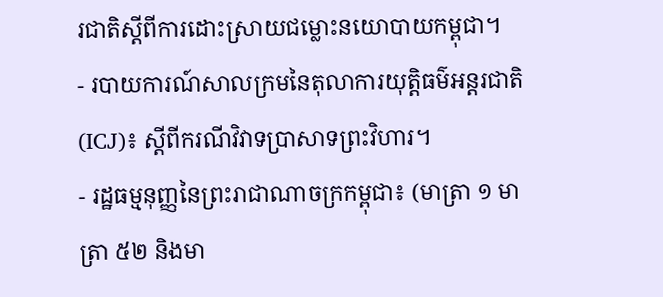រជាតិស្តីពីការដោះស្រាយជម្លោះនយោបាយកម្ពុជា។
- របាយការណ៍សាលក្រមនៃតុលាការយុត្តិធម៌អន្តរជាតិ (ICJ)៖ ស្តីពីករណីវិវាទប្រាសាទព្រះវិហារ។
- រដ្ឋធម្មនុញ្ញនៃព្រះរាជាណាចក្រកម្ពុជា៖ (មាត្រា ១ មាត្រា ៥២ និងមា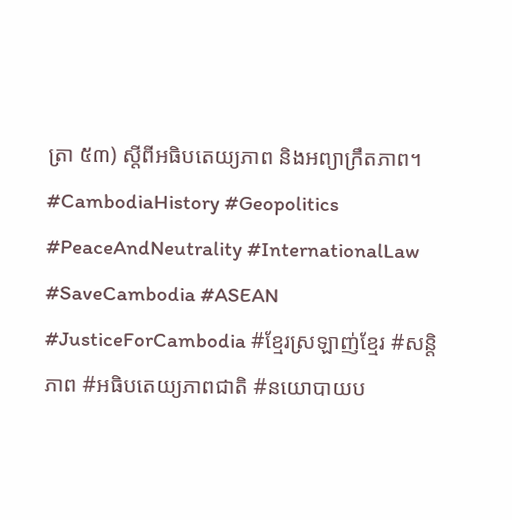ត្រា ៥៣) ស្តីពីអធិបតេយ្យភាព និងអព្យាក្រឹតភាព។
#CambodiaHistory #Geopolitics #PeaceAndNeutrality #InternationalLaw #SaveCambodia #ASEAN #JusticeForCambodia #ខ្មែរស្រឡាញ់ខ្មែរ #សន្តិភាព #អធិបតេយ្យភាពជាតិ #នយោបាយប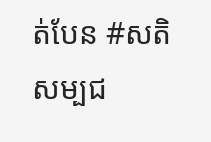ត់បែន #សតិសម្បជ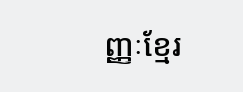ញ្ញៈខ្មែរ